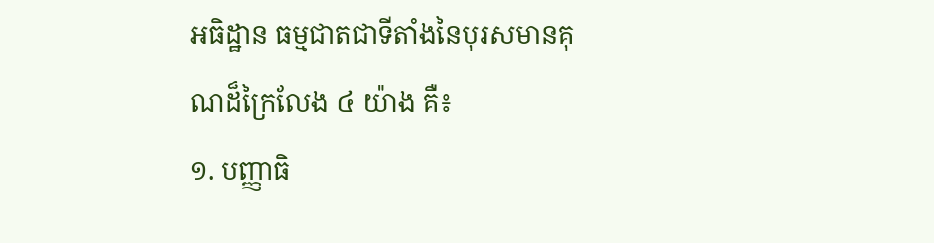អធិដ្ឋាន ធម្មជាតជាទីតាំងនៃបុរសមានគុណដ៏ក្រៃលែង ៤ យ៉ាង គឺ៖
១. បញ្ញាធិ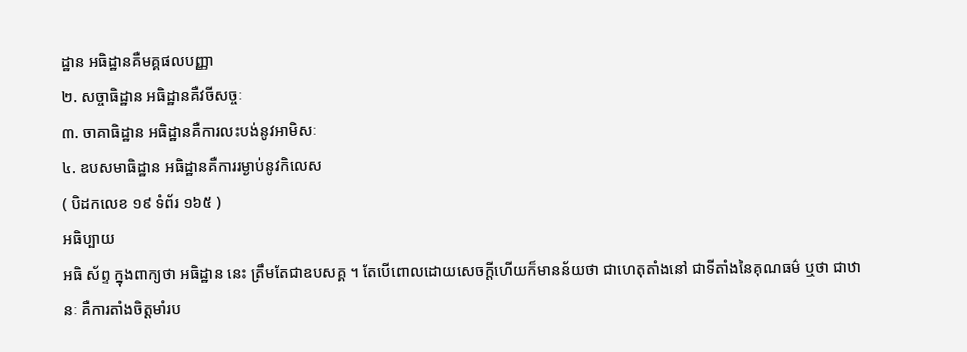ដ្ឋាន អធិដ្ឋានគឺមគ្គផលបញ្ញា
២. សច្ចាធិដ្ឋាន អធិដ្ឋានគឺវចីសច្ចៈ
៣. ចាគាធិដ្ឋាន អធិដ្ឋានគឺការលះបង់នូវអាមិសៈ
៤. ឧបសមាធិដ្ឋាន អធិដ្ឋានគឺការរម្ងាប់នូវកិលេស
( បិដកលេខ ១៩ ទំព័រ ១៦៥ )
អធិប្បាយ
អធិ ស័ព្ទ ក្នុងពាក្យថា អធិដ្ឋាន នេះ ត្រឹមតែជាឧបសគ្គ ។ តែបើពោលដោយសេចក្ដីហើយក៏មានន័យថា ជាហេតុតាំងនៅ ជាទីតាំងនៃគុណធម៌ ឬថា ជាឋានៈ គឺការតាំងចិត្តមាំរប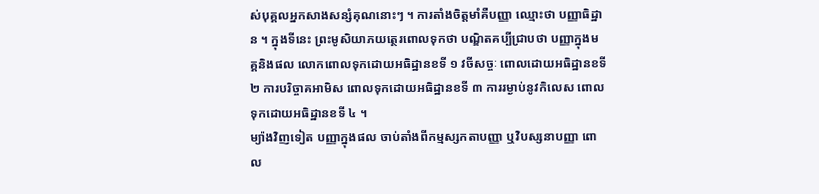ស់បុគ្គលអ្នកសាងសន្សំគុណនោះៗ ។ ការតាំងចិត្តមាំគឺបញ្ញា ឈ្មោះថា បញ្ញាធិដ្ឋាន ។ ក្នុងទីនេះ ព្រះមូសិយាភយត្ថេរពោលទុកថា បណ្ឌិតគប្បីជ្រាបថា បញ្ញាក្នុងមគ្គនិងផល លោកពោលទុកដោយអធិដ្ឋានខទី ១ វចីសច្ចៈ ពោលដោយអធិដ្ឋានខទី ២ ការបរិច្ចាគអាមិស ពោលទុកដោយអធិដ្ឋានខទី ៣ ការរម្ងាប់នូវកិលេស ពោលទុកដោយអធិដ្ឋានខទី ៤ ។
ម្យ៉ាងវិញទៀត បញ្ញាក្នុងផល ចាប់តាំងពីកម្មស្សកតាបញ្ញា ឬវិបស្សនាបញ្ញា ពោល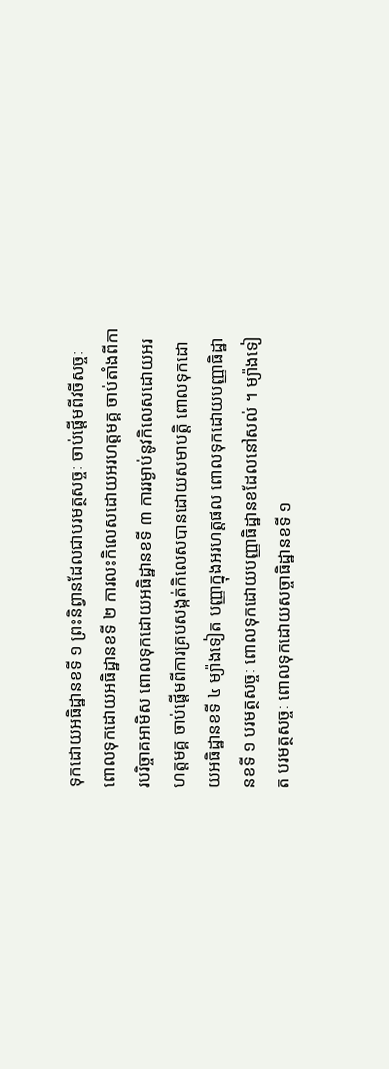ទុកដោយអធិដ្ឋានខទី ១ ព្រះនិព្វានដែលជាបរមត្ថសច្ចៈ ចាប់ផ្ដើមពីវចីសច្ចៈ ពោលទុកដោយអធិដ្ឋានខទី ២ ការលះកិលេសដោយអរហត្តមគ្គ ចាប់តាំងពីការបរិច្ចាគអាមិស ពោលទុកដោយអធិដ្ឋានខទី ៣ ការរម្ងាប់នូវកិលេសដោយអរហត្តមគ្គ ចាប់ផ្ដើមពីការគ្របសង្កត់កិលេសបានដោយសមាបត្តិ ពោលទុកដោយអធិដ្ឋានខទី ៤ ម្យ៉ាងទៀត បញ្ញាក្នុងអរហត្តផល ពោលទុកដោយបញ្ញាធិដ្ឋានខទី ១ បរមត្ថសច្ចៈ ពោលទុកដោយបញ្ញាធិដ្ឋានខដែលនៅសល់ ។ ម្យ៉ាងទៀត បរមត្ថសច្ចៈ ពោលទុកដោយសច្ចាធិដ្ឋានខទី ១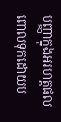បញ្ញាក្នុងអរហត្តផល ពោលទុកដោយប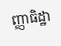ញ្ញាធិដ្ឋា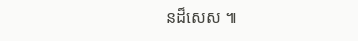នដ៏សេស ៕